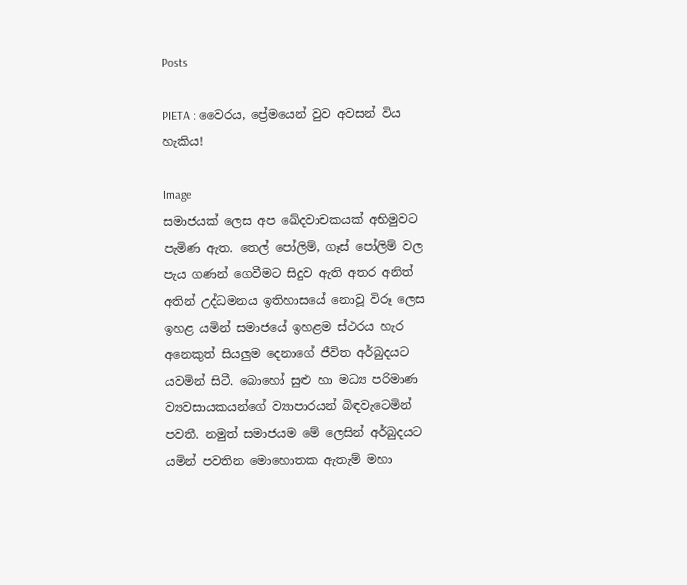Posts

PIETA : වෛරය, ප්‍රේමයෙන් වුව අවසන් විය හැකිය!

Image
සමාජයක් ලෙස අප ඛේදවාචකයක් අභිමුවට පැමිණ ඇත. තෙල් පෝලිම්, ගෑස් පෝලිම් වල පැය ගණන් ගෙවීමට සිදුව ඇති අතර අනිත් අතින් උද්ධමනය ඉතිහාසයේ නොවූ විරූ ලෙස ඉහළ යමින් සමාජයේ ඉහළම ස්ථරය හැර අනෙකුත් සියලුම දෙනාගේ ජීවිත අර්බුදයට යවමින් සිටී. බොහෝ සුළු හා මධ්‍ය පරිමාණ ව්‍යවසායකයන්ගේ ව්‍යාපාරයන් බිඳවැටෙමින් පවතී. නමුත් සමාජයම මේ ලෙසින් අර්බුදයට යමින් පවතින මොහොතක ඇතැම් මහා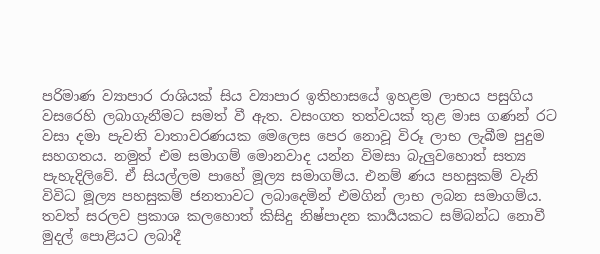පරිමාණ ව්‍යාපාර රාශියක් සිය ව්‍යාපාර ඉතිහාසයේ ඉහළම ලාභය පසුගිය වසරෙහි ලබාගැනීමට සමත් වී ඇත. වසංගත තත්වයක් තුළ මාස ගණන් රට වසා දමා පැවති වාතාවරණයක මෙලෙස පෙර නොවූ විරූ ලාභ ලැබීම පුදුම සහගතය. නමුත් එම සමාගම් මොනවාද යන්න විමසා බැලුවහොත් සත්‍ය පැහැදිලිවේ. ඒ සියල්ලම පාහේ මූල්‍ය සමාගම්ය. එනම් ණය පහසුකම් වැනි විවිධ මූල්‍ය පහසුකම් ජනතාවට ලබාදෙමින් එමගින් ලාභ ලබන සමාගම්ය. තවත් සරලව ප්‍රකාශ කලහොත් කිසිදු නිෂ්පාදන කාර්‍යයකට සම්බන්ධ නොවී මුදල් පොළියට ලබාදී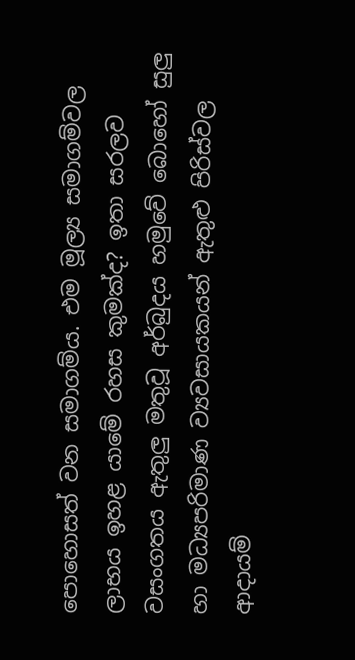පොහොසත් වන සමාගම්ය. එම මූල්‍ය සමාගම්වල ලාභය ඉහළ යාමේ රහස කුමක්ද? ඉතා සරලව වසංගතය ඇතුලු මතුවූ අර්බුදය හමුවේ බොහෝ සුලු හා මධ්‍යපරිමාණ ව්‍යවසායකයන් ඇතුළු පිරිස්වල ආදායම්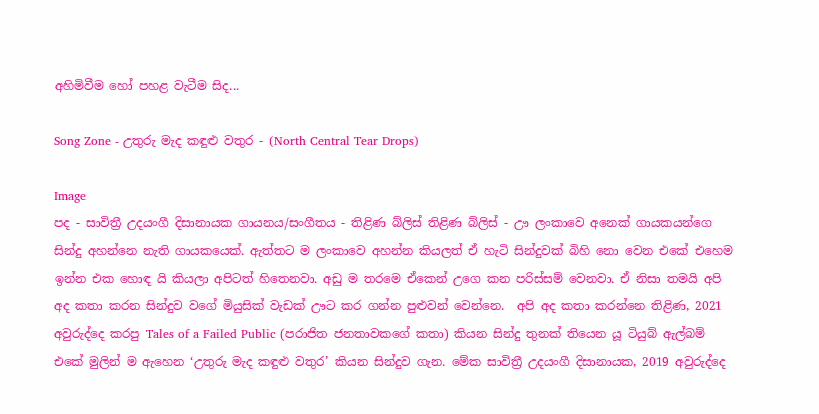අහිමිවීම හෝ පහළ වැටීම සිද...

Song Zone - උතුරු මැද කඳුළු වතුර - (North Central Tear Drops)

Image
පද - සාවිත්‍රී උදයංගී දිසානායක ගායනය/සංගීතය - තිළිණ බ්ලිස් තිළිණ බ්ලිස් - ඌ ලංකාවෙ අනෙක් ගායකයන්ගෙ සින්දු අහන්නෙ නැති ගායකයෙක්. ඇත්තට ම ලංකාවෙ අහන්න කියලත් ඒ හැටි සින්දුවක් බිහි නො වෙන එකේ එහෙම ඉන්න එක හොඳ යි කියලා අපිටත් හිතෙනවා. අඩු ම තරමෙ ඒකෙන් උගෙ කන පරිස්සම් වෙනවා. ඒ නිසා තමයි අපි අද කතා කරන සින්දුව වගේ මියුසික් වැඩක් ඌට කර ගන්න පුළුවන් වෙන්නෙ.  අපි අද කතා කරන්නෙ තිළිණ, 2021 අවුරුද්දෙ කරපු Tales of a Failed Public (පරාජිත ජනතාවකගේ කතා) කියන සින්දු තුනක් තියෙන යූ ටියුබ් ඇල්බම් එකේ මුලින් ම ඇහෙන ‘උතුරු මැද කඳුළු වතුර’ කියන සින්දුව ගැන. මේක සාවිත්‍රී උදයංගී දිසානායක, 2019 අවුරුද්දෙ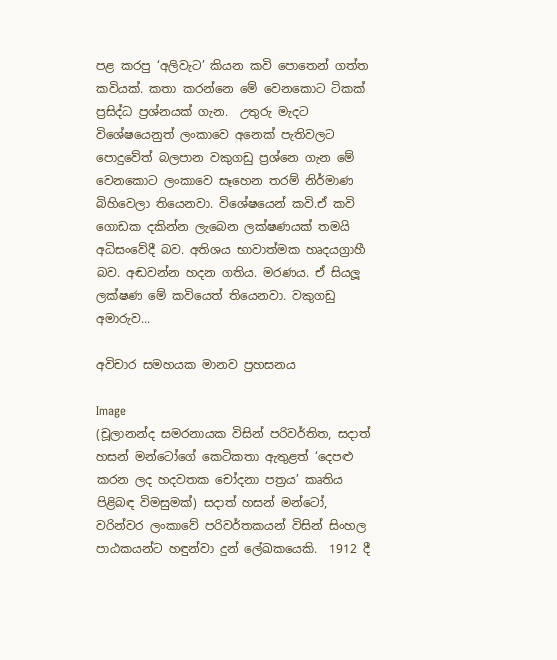පළ කරපු ‘අලිවැට’ කියන කවි පොතෙන් ගත්ත කවියක්. කතා කරන්නෙ මේ වෙනකොට ටිකක් ප්‍රසිද්ධ ප්‍රශ්නයක් ගැන.  උතුරු මැදට විශේෂයෙනුත් ලංකාවෙ අනෙක් පැතිවලට පොදුවේත් බලපාන වකුගඩු ප්‍රශ්නෙ ගැන මේ වෙනකොට ලංකාවෙ සෑහෙන තරම් නිර්මාණ බිහිවෙලා තියෙනවා. විශේෂයෙන් කවි.ඒ කවි ගොඩක දකින්න ලැබෙන ලක්ෂණයක් තමයි අධිසංවේදී බව. අතිශය භාවාත්මක හෘදයග්‍රාහී බව. අඬවන්න හදන ගතිය. මරණය. ඒ සියලූ ලක්ෂණ මේ කවියෙත් තියෙනවා. වකුගඩු අමාරුව...

අවිචාර සමහයක මානව ප්‍රහසනය

Image
(චූලානන්ද සමරනායක විසින් පරිවර්තිත, සදාත් හසන් මන්ටෝගේ කෙටිකතා ඇතුළත් ‘දෙපළු කරන ලද හදවතක චෝදනා පත්‍රය’ කෘතිය පිළිබඳ විමසුමක්) සදාත් හසන් මන්ටෝ, වරින්වර ලංකාවේ පරිවර්තකයන් විසින් සිංහල පාඨකයන්ට හඳුන්වා දුන් ලේඛකයෙකි.  1912 දී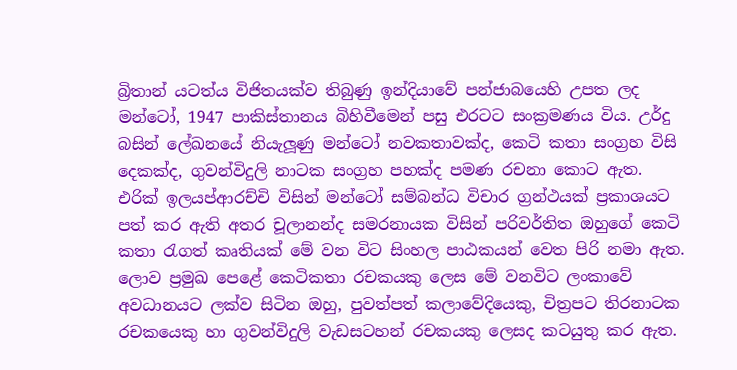බ්‍රිතාන්‍ යටත්ය විජිතයක්ව තිබුණු ඉන්දියාවේ පන්ජාබයෙහි උපත ලද මන්ටෝ, 1947 පාකිස්තානය බිහිවීමෙන් පසු එරටට සංක්‍රමණය විය. උර්දු බසින් ලේඛනයේ නියැලූණු මන්ටෝ නවකතාවක්ද, කෙටි කතා සංග්‍රහ විසි දෙකක්ද, ගුවන්විදුලි නාටක සංග්‍රහ පහක්ද පමණ රචනා කොට ඇත.  එරික් ඉලයප්ආරච්චි විසින් මන්ටෝ සම්බන්ධ විචාර ග්‍රන්ථයක් ප්‍රකාශයට පත් කර ඇති අතර චූලානන්ද සමරනායක විසින් පරිවර්තිත ඔහුගේ කෙටි කතා රැගත් කෘතියක් මේ වන විට සිංහල පාඨකයන් වෙත පිරි නමා ඇත. ලොව ප්‍රමුඛ පෙළේ කෙටිකතා රචකයකු ලෙස මේ වනවිට ලංකාවේ අවධානයට ලක්ව සිටින ඔහු, පුවත්පත් කලාවේදියෙකු, චිත්‍රපට තිරනාටක රචකයෙකු හා ගුවන්විදුලි වැඩසටහන් රචකයකු ලෙසද කටයුතු කර ඇත.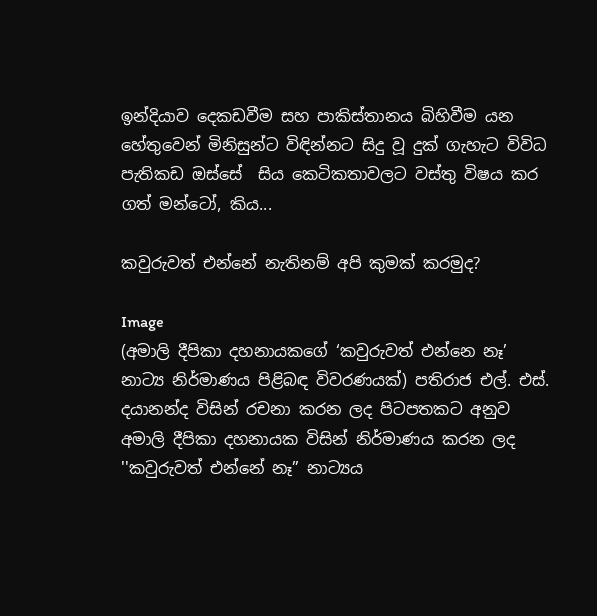ඉන්දියාව දෙකඩවීම සහ පාකිස්තානය බිහිවීම යන හේතුවෙන් මිනිසුන්ට විඳින්නට සිදු වූ දුක් ගැහැට විවිධ පැතිකඩ ඔස්සේ  සිය කෙටිකතාවලට වස්තු විෂය කර ගත් මන්ටෝ, කිය...

කවුරුවත් එන්නේ නැතිනම් අපි කුමක් කරමුද?

Image
(අමාලි දීපිකා දහනායකගේ ‘කවුරුවත් එන්නෙ නෑ’ නාට්‍ය නිර්මාණය පිළිබඳ විවරණයක්) පතිරාජ එල්. එස්. දයානන්ද විසින් රචනා කරන ලද පිටපතකට අනුව අමාලි දීපිකා දහනායක විසින් නිර්මාණය කරන ලද ''කවුරුවත් එන්නේ නෑ” නාට්‍යය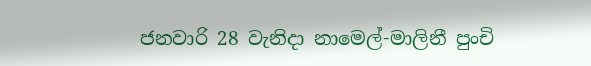ජනවාරි 28 වැනිදා නාමෙල්-මාලිනී පුංචි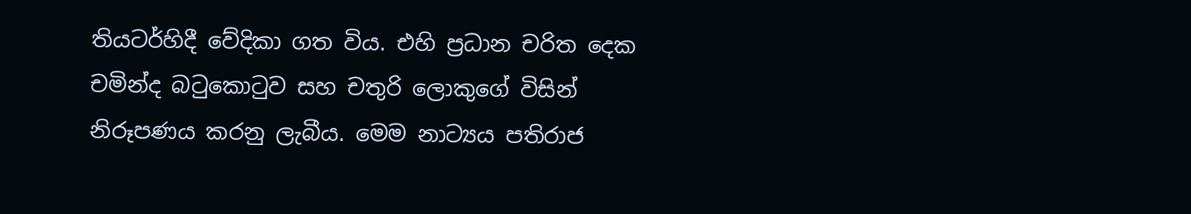තියටර්හිදී වේදිකා ගත විය. එහි ප්‍රධාන චරිත දෙක චමින්ද බටුකොටුව සහ චතුරි ලොකුගේ විසින් නිරූපණය කරනු ලැබීය. මෙම නාට්‍යය පතිරාජ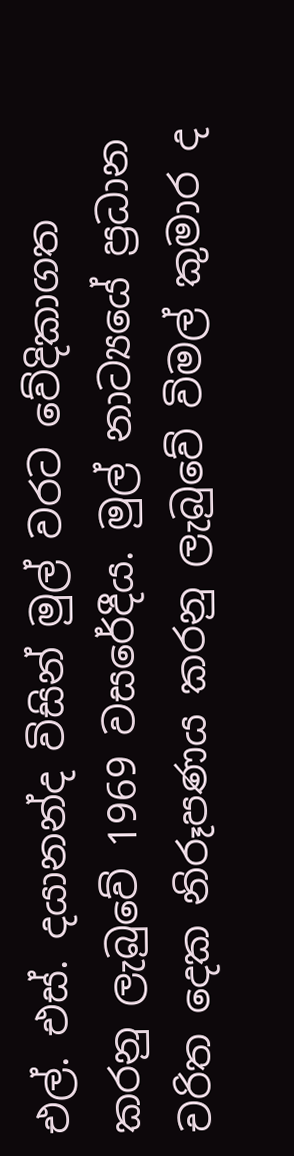එල්. එස්. දයානන්ද විසින් මුල් වරට වේදිකාගත කරනු ලැබුවේ 1969 වසරේදීය. මුල් නාට්‍යයේ ප්‍රධාන චරිත දෙක නිරූපණය කරනු ලැබුවේ විමල් කුමාර ද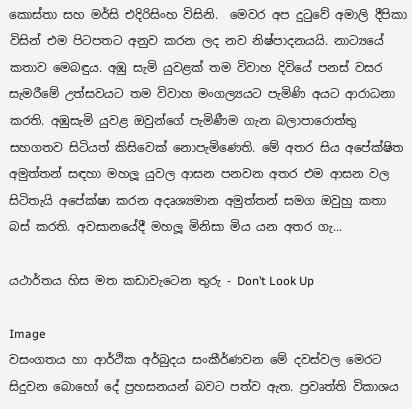කොස්තා සහ මර්සි එදිරිසිංහ විසිනි.  මෙවර අප දුටුවේ අමාලි දීපිකා විසින් එම පිටපතට අනුව කරන ලද නව නිෂ්පාදනයයි. නාට්‍යයේ කතාව මෙබඳුය. අඹු සැමි යුවළක් තම විවාහ දිවියේ පනස් වසර සැමරීමේ උත්සවයට තම විවාහ මංගල්‍යයට පැමිණි අයට ආරාධනා කරති. අඹුසැමි යුවළ ඔවුන්ගේ පැමිණීම ගැන බලාපාරොත්තු සහගතව සිටියත් කිසිවෙක් නොපැමිණෙති. මේ අතර සිය අපේක්ෂිත අමුත්තන් සඳහා මහලූ‍ යුවල ආසන පනවන අතර එම ආසන වල සිටිතැයි අපේක්ෂා කරන අදෘශ්‍යමාන අමුත්තන් සමග ඔවුහු කතා බස් කරති. අවසානයේදී මහලූ‍ මිනිසා මිය යන අතර ගැ...

යථාර්තය හිස මත කඩාවැටෙන තුරු - Don’t Look Up

Image
වසංගතය හා ආර්ථික අර්බුදය සංකීර්ණවන මේ දවස්වල මෙරට සිදුවන බොහෝ දේ ප්‍රහසනයන් බවට පත්ව ඇත. ප්‍රවෘත්ති විකාශය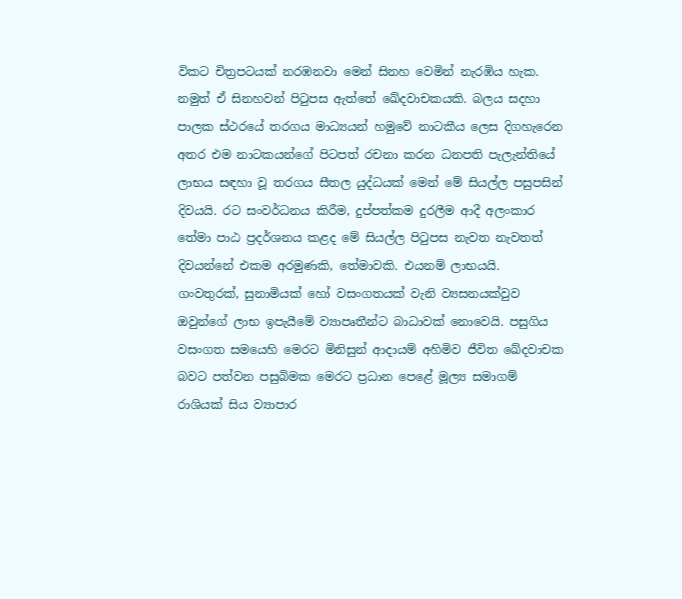විකට චිත්‍රපටයක් නරඹනවා මෙන් සිනහ වෙමින් නැරඹිය හැක. නමුත් ඒ සිනහවන් පිටුපස ඇත්තේ ඛේදවාචකයකි. බලය සදහා පාලක ස්ථරයේ තරගය මාධ්‍යයන් හමුවේ නාටකීය ලෙස දිගහැරෙන අතර එම නාටකයන්ගේ පිටපත් රචනා කරන ධනපති පැලැන්තියේ ලාභය සඳහා වූ තරගය සීතල යුද්ධයක් මෙන් මේ සියල්ල පසුපසින් දිවයයි. රට සංවර්ධනය කිරීම, දුප්පත්කම දුරලීම ආදී අලංකාර තේමා පාඨ ප්‍රදර්ශනය කළද මේ සියල්ල පිටුපස නැවත නැවතත් දිවයන්නේ එකම අරමුණකි, තේමාවකි. එයනම් ලාභයයි.  ගංවතුරක්, සුනාමියක් හෝ වසංගතයක් වැනි ව්‍යසනයක්වුව ඔවුන්ගේ ලාභ ඉපැයීමේ ව්‍යාපෘතීන්ට බාධාවක් නොවෙයි. පසුගිය වසංගත සමයෙහි මෙරට මිනිසුන් ආදායම් අහිමිව ජීවිත ඛේදවාචක බවට පත්වන පසුබිමක මෙරට ප්‍රධාන පෙළේ මූල්‍ය සමාගම් රාශියක් සිය ව්‍යාපාර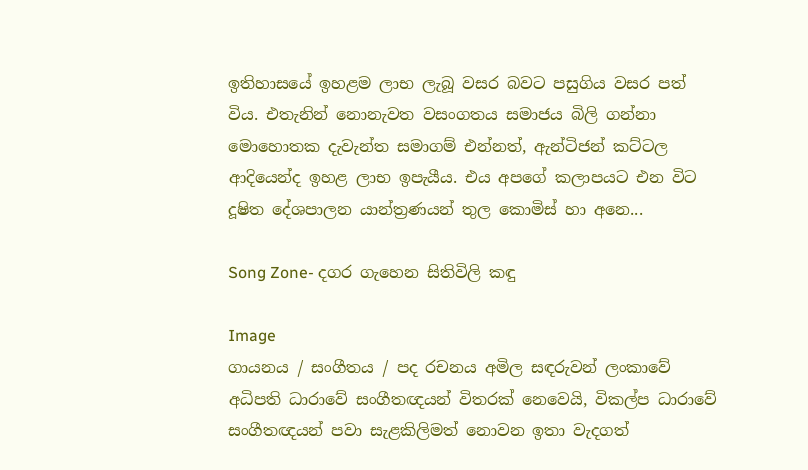ඉතිහාසයේ ඉහළම ලාභ ලැබූ වසර බවට පසුගිය වසර පත් විය. එතැනින් නොනැවත වසංගතය සමාජය බිලි ගන්නා මොහොතක දැවැන්ත සමාගම් එන්නත්, ඇන්ටිජන් කට්ටල ආදියෙන්ද ඉහළ ලාභ ඉපැයීය. එය අපගේ කලාපයට එන විට දූෂිත දේශපාලන යාන්ත්‍රණයන් තුල කොමිස් හා අනෙ...

Song Zone- දගර ගැහෙන සිතිවිලි කඳු

Image
ගායනය / සංගීතය / පද රචනය අමිල සඳරුවන් ලංකාවේ අධිපති ධාරාවේ සංගීතඥයන් විතරක් නෙවෙයි, විකල්ප ධාරාවේ සංගීතඥයන් පවා සැළකිලිමත් නොවන ඉතා වැදගත්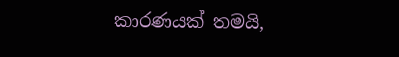කාරණයක් තමයි,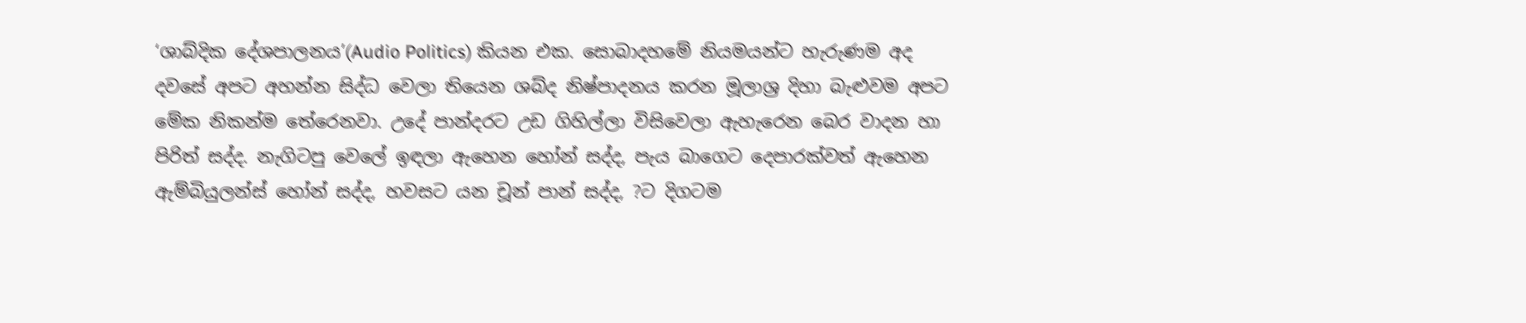‘ශාබ්දික දේශපාලනය’(Audio Politics) කියන එක. සොබාදහමේ නියමයන්ට හැරුණම අද දවසේ අපට අහන්න සිද්ධ වෙලා තියෙන ශබ්ද නිෂ්පාදනය කරන මූලාශ්‍ර දිහා බැළුවම අපට මේක නිකන්ම තේරෙනවා. උදේ පාන්දරට උඩ ගිහිල්ලා විසිවෙලා ඇහැරෙන බෙර වාදන හා පිරිත් සද්ද. නැගිටපු වෙලේ ඉඳලා ඇහෙන හෝන් සද්ද, පැය බාගෙට දෙපාරක්වත් ඇහෙන ඇම්බියුලන්ස් හෝන් සද්ද, හවසට යන චූන් පාන් සද්ද, ?ට දිගටම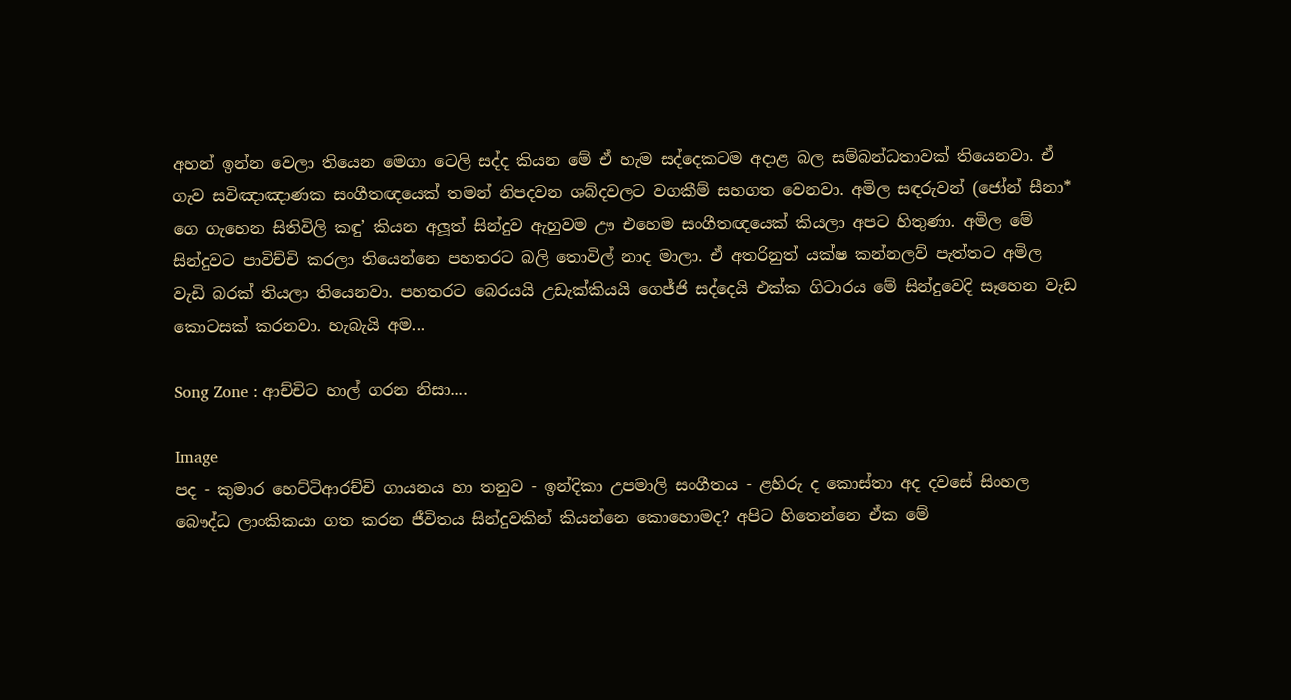අහන් ඉන්න වෙලා තියෙන මෙගා ටෙලි සද්ද කියන මේ ඒ හැම සද්දෙකටම අදාළ බල සම්බන්ධතාවක් තියෙනවා. ඒ ගැව සවිඤාඤාණක සංගීතඥයෙක් තමන් නිපදවන ශබ්දවලට වගකීම් සහගත වෙනවා. අමිල සඳරුවන් (ජෝන් සීනා* ගෙ ගැහෙන සිතිවිලි කඳු’ කියන අලූත් සින්දුව ඇහුවම ඌ එහෙම සංගීතඥයෙක් කියලා අපට හිතුණා. අමිල මේ සින්දුවට පාවිච්චි කරලා තියෙන්නෙ පහතරට බලි තොවිල් නාද මාලා. ඒ අතරිනුත් යක්ෂ කන්නලව් පැත්තට අමිල වැඩි බරක් තියලා තියෙනවා. පහතරට බෙරයයි උඩැක්කියයි ගෙජ්ජි සද්දෙයි එක්ක ගිටාරය මේ සින්දුවෙදි සෑහෙන වැඩ කොටසක් කරනවා. හැබැයි අම...

Song Zone : ආච්චිට හාල් ගරන නිසා....

Image
පද - කුමාර හෙට්ටිආරච්චි ගායනය හා තනුව - ඉන්දිකා උපමාලි සංගීතය - ළහිරු ද කොස්තා අද දවසේ සිංහල බෞද්ධ ලාංකිකයා ගත කරන ජීවිතය සින්දුවකින් කියන්නෙ කොහොමද? අපිට හිතෙන්නෙ ඒක මේ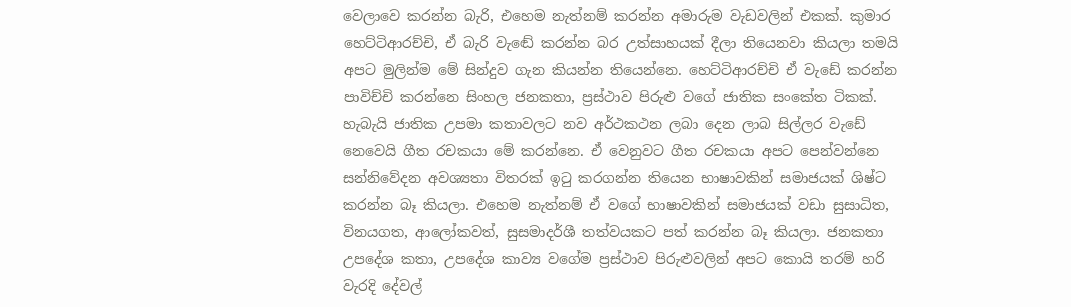වෙලාවෙ කරන්න බැරි, එහෙම නැත්නම් කරන්න අමාරුම වැඩවලින් එකක්. කුමාර හෙට්ටිආරච්චි, ඒ බැරි වැඬේ කරන්න බර උත්සාහයක් දීලා තියෙනවා කියලා තමයි අපට මුලින්ම මේ සින්දුව ගැන කියන්න තියෙන්නෙ. හෙට්ටිආරච්චි ඒ වැඩේ කරන්න පාවිච්චි කරන්නෙ සිංහල ජනකතා, ප්‍රස්ථාව පිරුළු වගේ ජාතික සංකේත ටිකක්. හැබැයි ජාතික උපමා කතාවලට නව අර්ථකථන ලබා දෙන ලාබ සිල්ලර වැඩේ නෙවෙයි ගීත රචකයා මේ කරන්නෙ. ඒ වෙනුවට ගීත රචකයා අපට පෙන්වන්නෙ සන්නිවේදන අවශ්‍යතා විතරක් ඉටු කරගන්න තියෙන භාෂාවකින් සමාජයක් ශිෂ්ට කරන්න බෑ කියලා. එහෙම නැත්නම් ඒ වගේ භාෂාවකින් සමාජයක් වඩා සුසාධිත, විනයගත, ආලෝකවත්, සුසමාදර්ශී තත්වයකට පත් කරන්න බෑ කියලා. ජනකතා උපදේශ කතා, උපදේශ කාව්‍ය වගේම ප්‍රස්ථාව පිරුළුවලින් අපට කොයි තරම් හරි වැරදි දේවල්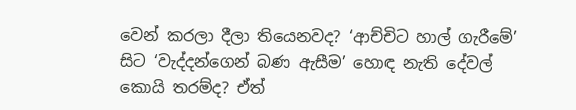වෙන් කරලා දීලා තියෙනවද? ‘ආච්චිට හාල් ගැරීමේ’ සිට ‘වැද්දන්ගෙන් බණ ඇසීම’ හොඳ නැති දේවල් කොයි තරම්ද? ඒත්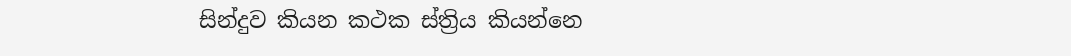සින්දුව කියන කථක ස්ත්‍රිය කියන්නෙ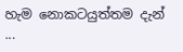හැම නොකටයුත්තම දැන් ...